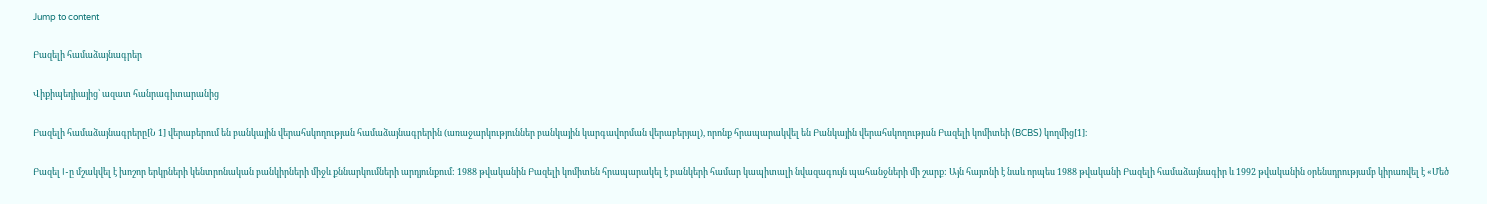Jump to content

Բազելի համաձայնագրեր

Վիքիպեդիայից՝ ազատ հանրագիտարանից

Բազելի համաձայնագրերը[Ն 1] վերաբերում են բանկային վերահսկողության համաձայնագրերին (առաջարկություններ բանկային կարգավորման վերաբերյալ), որոնք հրապարակվել են Բանկային վերահսկողության Բազելի կոմիտեի (BCBS) կողմից[1]։

Բազել I-ը մշակվել է խոշոր երկրների կենտրոնական բանկիրների միջև քննարկումների արդյունքում: 1988 թվականին Բազելի կոմիտեն հրապարակել է բանկերի համար կապիտալի նվազագույն պահանջների մի շարք: Այն հայտնի է նաև որպես 1988 թվականի Բազելի համաձայնագիր և 1992 թվականին օրենսդրությամբ կիրառվել է «Մեծ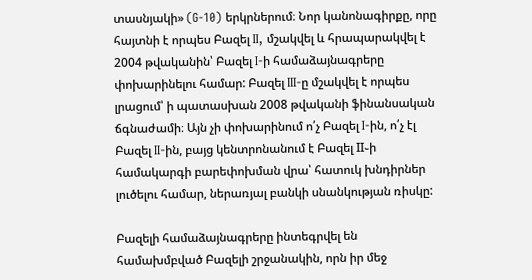տասնյակի» (G-10) երկրներում։ Նոր կանոնագիրքը, որը հայտնի է որպես Բազել II, մշակվել և հրապարակվել է 2004 թվականին՝ Բազել I-ի համաձայնագրերը փոխարինելու համար: Բազել III-ը մշակվել է որպես լրացում՝ ի պատասխան 2008 թվականի ֆինանսական ճգնաժամի։ Այն չի փոխարինում ո՛չ Բազել I-ին, ո՛չ էլ Բազել II-ին, բայց կենտրոնանում է Բազել II֊ի համակարգի բարեփոխման վրա՝ հատուկ խնդիրներ լուծելու համար, ներառյալ բանկի սնանկության ռիսկը:

Բազելի համաձայնագրերը ինտեգրվել են համախմբված Բազելի շրջանակին, որն իր մեջ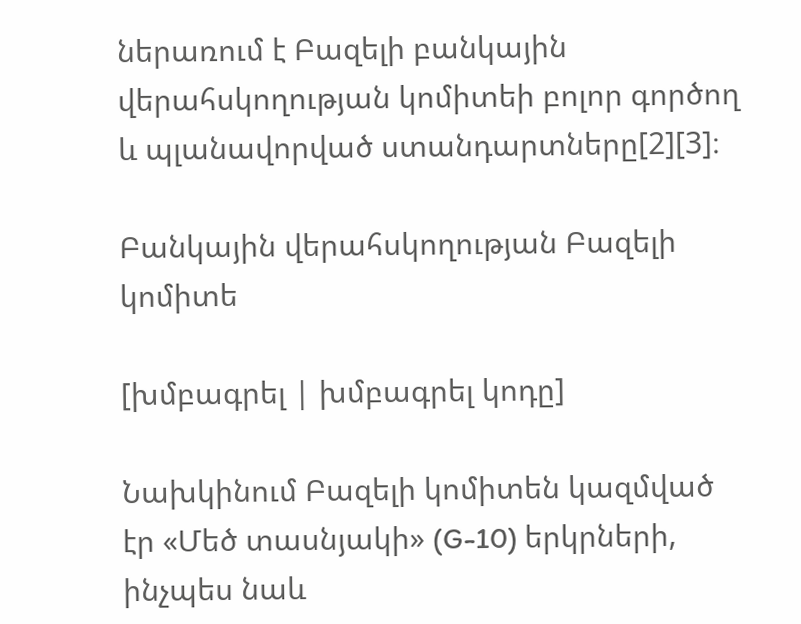ներառում է Բազելի բանկային վերահսկողության կոմիտեի բոլոր գործող և պլանավորված ստանդարտները[2][3]։

Բանկային վերահսկողության Բազելի կոմիտե

[խմբագրել | խմբագրել կոդը]

Նախկինում Բազելի կոմիտեն կազմված էր «Մեծ տասնյակի» (G-10) երկրների, ինչպես նաև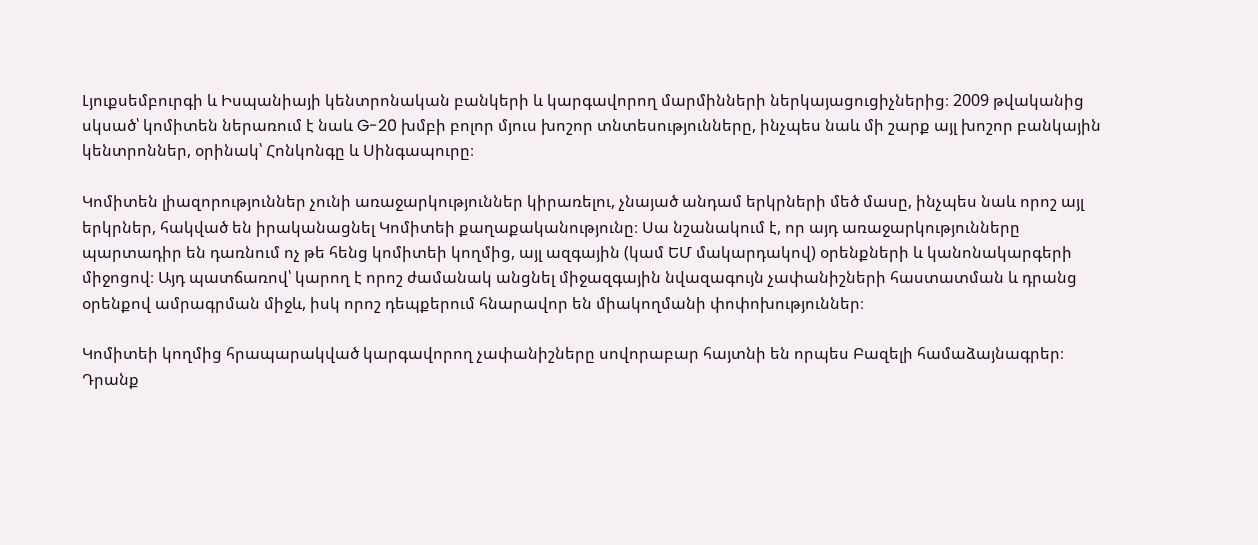Լյուքսեմբուրգի և Իսպանիայի կենտրոնական բանկերի և կարգավորող մարմինների ներկայացուցիչներից։ 2009 թվականից սկսած՝ կոմիտեն ներառում է նաև G-20 խմբի բոլոր մյուս խոշոր տնտեսությունները, ինչպես նաև մի շարք այլ խոշոր բանկային կենտրոններ, օրինակ՝ Հոնկոնգը և Սինգապուրը։

Կոմիտեն լիազորություններ չունի առաջարկություններ կիրառելու, չնայած անդամ երկրների մեծ մասը, ինչպես նաև որոշ այլ երկրներ, հակված են իրականացնել Կոմիտեի քաղաքականությունը։ Սա նշանակում է, որ այդ առաջարկությունները պարտադիր են դառնում ոչ թե հենց կոմիտեի կողմից, այլ ազգային (կամ ԵՄ մակարդակով) օրենքների և կանոնակարգերի միջոցով։ Այդ պատճառով՝ կարող է որոշ ժամանակ անցնել միջազգային նվազագույն չափանիշների հաստատման և դրանց օրենքով ամրագրման միջև, իսկ որոշ դեպքերում հնարավոր են միակողմանի փոփոխություններ։

Կոմիտեի կողմից հրապարակված կարգավորող չափանիշները սովորաբար հայտնի են որպես Բազելի համաձայնագրեր։ Դրանք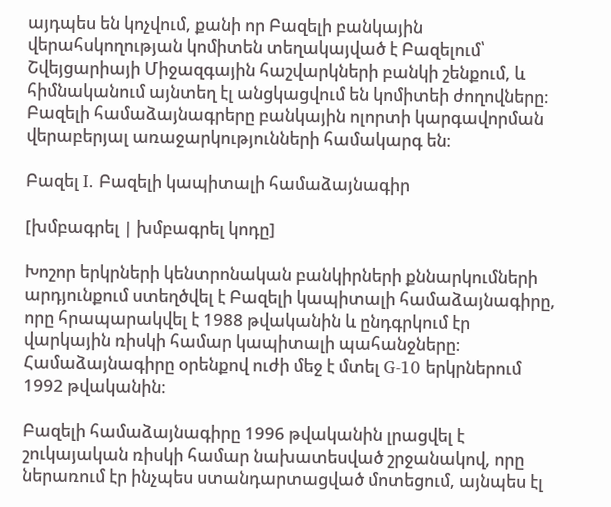այդպես են կոչվում, քանի որ Բազելի բանկային վերահսկողության կոմիտեն տեղակայված է Բազելում՝ Շվեյցարիայի Միջազգային հաշվարկների բանկի շենքում, և հիմնականում այնտեղ էլ անցկացվում են կոմիտեի ժողովները։ Բազելի համաձայնագրերը բանկային ոլորտի կարգավորման վերաբերյալ առաջարկությունների համակարգ են։

Բազել I. Բազելի կապիտալի համաձայնագիր

[խմբագրել | խմբագրել կոդը]

Խոշոր երկրների կենտրոնական բանկիրների քննարկումների արդյունքում ստեղծվել է Բազելի կապիտալի համաձայնագիրը, որը հրապարակվել է 1988 թվականին և ընդգրկում էր վարկային ռիսկի համար կապիտալի պահանջները։ Համաձայնագիրը օրենքով ուժի մեջ է մտել G-10 երկրներում 1992 թվականին։

Բազելի համաձայնագիրը 1996 թվականին լրացվել է շուկայական ռիսկի համար նախատեսված շրջանակով, որը ներառում էր ինչպես ստանդարտացված մոտեցում, այնպես էլ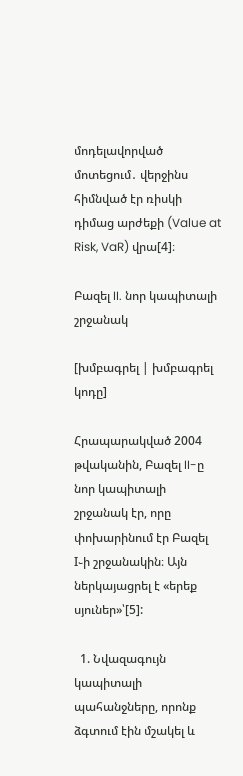մոդելավորված մոտեցում․ վերջինս հիմնված էր ռիսկի դիմաց արժեքի (Value at Risk, VaR) վրա[4]։

Բազել II. նոր կապիտալի շրջանակ

[խմբագրել | խմբագրել կոդը]

Հրապարակված 2004 թվականին, Բազել II-ը նոր կապիտալի շրջանակ էր, որը փոխարինում էր Բազել I֊ի շրջանակին։ Այն ներկայացրել է «երեք սյուներ»՝[5]:

  1. Նվազագույն կապիտալի պահանջները, որոնք ձգտում էին մշակել և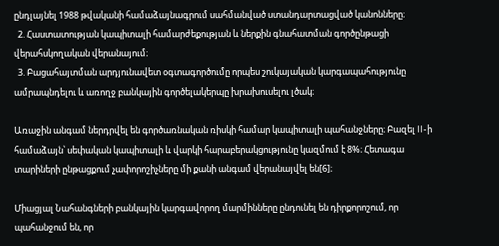ընդլայնել 1988 թվականի համաձայնագրում սահմանված ստանդարտացված կանոնները։
  2. Հաստատության կապիտալի համարժեքության և ներքին գնահատման գործընթացի վերահսկողական վերանայում։
  3. Բացահայտման արդյունավետ օգտագործումը որպես շուկայական կարգապահությունը ամրապնդելու և առողջ բանկային գործելակերպը խրախուսելու լծակ։

Առաջին անգամ ներդրվել են գործառնական ռիսկի համար կապիտալի պահանջները։ Բազել II-ի համաձայն՝ սեփական կապիտալի և վարկի հարաբերակցությունը կազմում է 8%։ Հետագա տարիների ընթացքում չափորոշիչները մի քանի անգամ վերանայվել են[6]։

Միացյալ Նահանգների բանկային կարգավորող մարմինները ընդունել են դիրքորոշում, որ պահանջում են, որ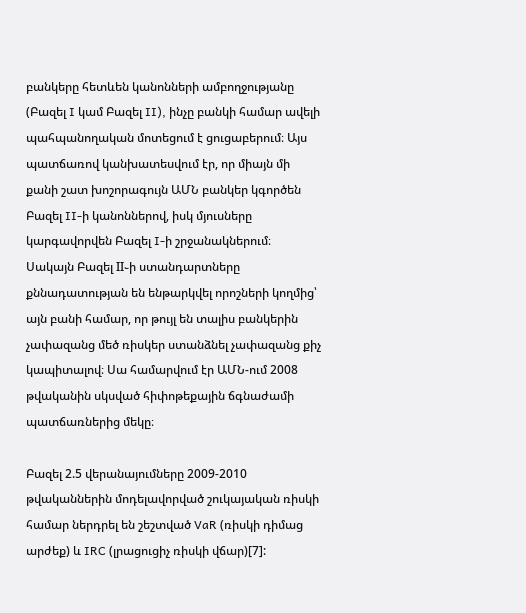բանկերը հետևեն կանոնների ամբողջությանը (Բազել I կամ Բազել II), ինչը բանկի համար ավելի պահպանողական մոտեցում է ցուցաբերում։ Այս պատճառով կանխատեսվում էր, որ միայն մի քանի շատ խոշորագույն ԱՄՆ բանկեր կգործեն Բազել II-ի կանոններով, իսկ մյուսները կարգավորվեն Բազել I-ի շրջանակներում։ Սակայն Բազել II֊ի ստանդարտները քննադատության են ենթարկվել որոշների կողմից՝ այն բանի համար, որ թույլ են տալիս բանկերին չափազանց մեծ ռիսկեր ստանձնել չափազանց քիչ կապիտալով։ Սա համարվում էր ԱՄՆ-ում 2008 թվականին սկսված հիփոթեքային ճգնաժամի պատճառներից մեկը։

Բազել 2.5 վերանայումները 2009-2010 թվականներին մոդելավորված շուկայական ռիսկի համար ներդրել են շեշտված VaR (ռիսկի դիմաց արժեք) և IRC (լրացուցիչ ռիսկի վճար)[7]: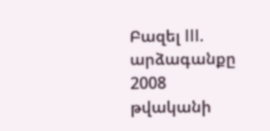Բազել III. արձագանքը 2008 թվականի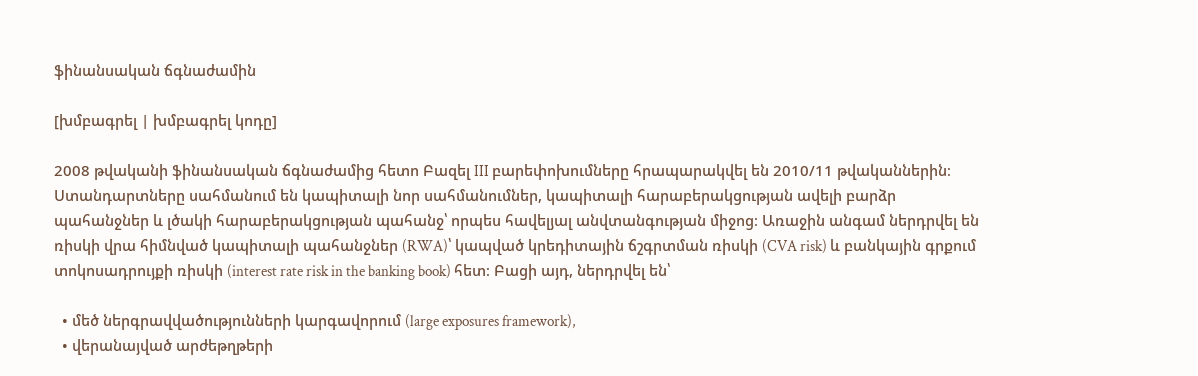ֆինանսական ճգնաժամին

[խմբագրել | խմբագրել կոդը]

2008 թվականի ֆինանսական ճգնաժամից հետո Բազել III բարեփոխումները հրապարակվել են 2010/11 թվականներին։ Ստանդարտները սահմանում են կապիտալի նոր սահմանումներ, կապիտալի հարաբերակցության ավելի բարձր պահանջներ և լծակի հարաբերակցության պահանջ՝ որպես հավելյալ անվտանգության միջոց։ Առաջին անգամ ներդրվել են ռիսկի վրա հիմնված կապիտալի պահանջներ (RWA)՝ կապված կրեդիտային ճշգրտման ռիսկի (CVA risk) և բանկային գրքում տոկոսադրույքի ռիսկի (interest rate risk in the banking book) հետ։ Բացի այդ, ներդրվել են՝

  • մեծ ներգրավվածությունների կարգավորում (large exposures framework),
  • վերանայված արժեթղթերի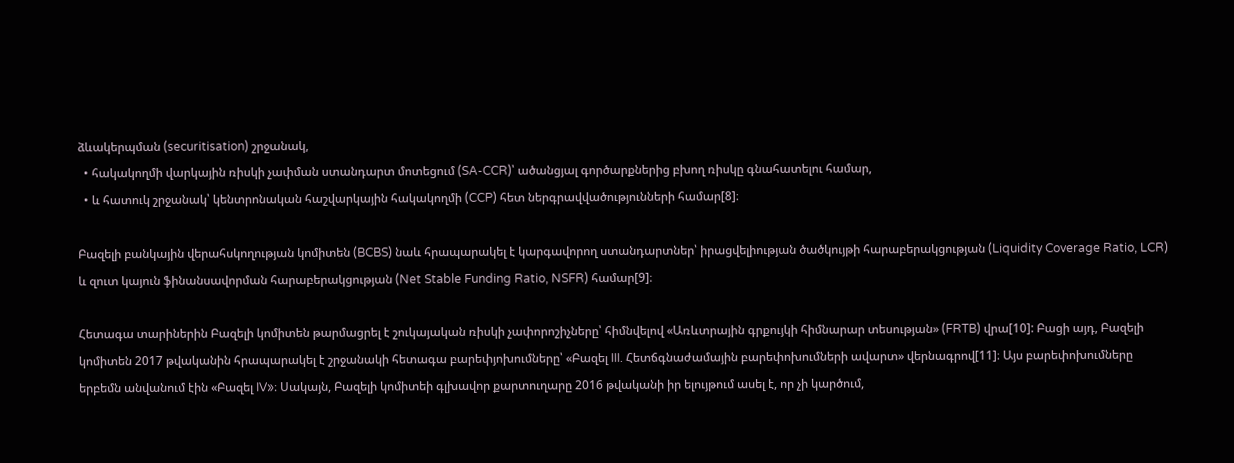ձևակերպման (securitisation) շրջանակ,
  • հակակողմի վարկային ռիսկի չափման ստանդարտ մոտեցում (SA-CCR)՝ ածանցյալ գործարքներից բխող ռիսկը գնահատելու համար,
  • և հատուկ շրջանակ՝ կենտրոնական հաշվարկային հակակողմի (CCP) հետ ներգրավվածությունների համար[8]։

Բազելի բանկային վերահսկողության կոմիտեն (BCBS) նաև հրապարակել է կարգավորող ստանդարտներ՝ իրացվելիության ծածկույթի հարաբերակցության (Liquidity Coverage Ratio, LCR) և զուտ կայուն ֆինանսավորման հարաբերակցության (Net Stable Funding Ratio, NSFR) համար[9]։

Հետագա տարիներին Բազելի կոմիտեն թարմացրել է շուկայական ռիսկի չափորոշիչները՝ հիմնվելով «Առևտրային գրքույկի հիմնարար տեսության» (FRTB) վրա[10]: Բացի այդ, Բազելի կոմիտեն 2017 թվականին հրապարակել է շրջանակի հետագա բարեփյոխումները՝ «Բազել III. Հետճգնաժամային բարեփոխումների ավարտ» վերնագրով[11]։ Այս բարեփոխումները երբեմն անվանում էին «Բազել IV»։ Սակայն, Բազելի կոմիտեի գլխավոր քարտուղարը 2016 թվականի իր ելույթում ասել է, որ չի կարծում,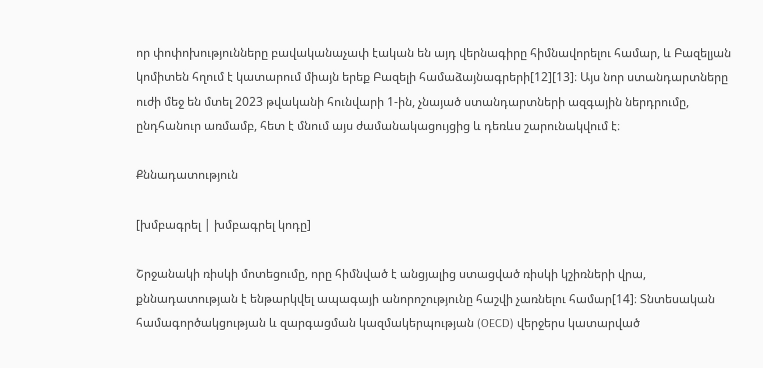որ փոփոխությունները բավականաչափ էական են այդ վերնագիրը հիմնավորելու համար, և Բազելյան կոմիտեն հղում է կատարում միայն երեք Բազելի համաձայնագրերի[12][13]։ Այս նոր ստանդարտները ուժի մեջ են մտել 2023 թվականի հունվարի 1-ին, չնայած ստանդարտների ազգային ներդրումը, ընդհանուր առմամբ, հետ է մնում այս ժամանակացույցից և դեռևս շարունակվում է։

Քննադատություն

[խմբագրել | խմբագրել կոդը]

Շրջանակի ռիսկի մոտեցումը, որը հիմնված է անցյալից ստացված ռիսկի կշիռների վրա, քննադատության է ենթարկվել ապագայի անորոշությունը հաշվի չառնելու համար[14]։ Տնտեսական համագործակցության և զարգացման կազմակերպության (OECD) վերջերս կատարված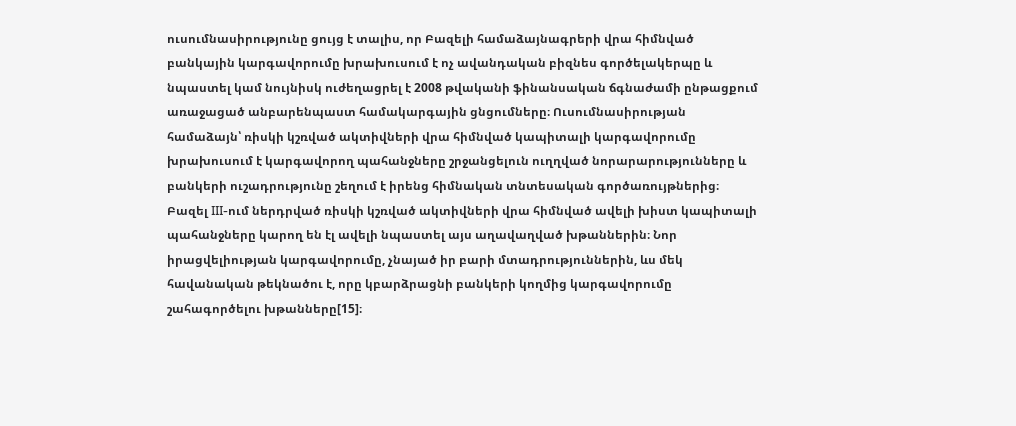ուսումնասիրությունը ցույց է տալիս, որ Բազելի համաձայնագրերի վրա հիմնված բանկային կարգավորումը խրախուսում է ոչ ավանդական բիզնես գործելակերպը և նպաստել կամ նույնիսկ ուժեղացրել է 2008 թվականի ֆինանսական ճգնաժամի ընթացքում առաջացած անբարենպաստ համակարգային ցնցումները։ Ուսումնասիրության համաձայն՝ ռիսկի կշռված ակտիվների վրա հիմնված կապիտալի կարգավորումը խրախուսում է կարգավորող պահանջները շրջանցելուն ուղղված նորարարությունները և բանկերի ուշադրությունը շեղում է իրենց հիմնական տնտեսական գործառույթներից։ Բազել III-ում ներդրված ռիսկի կշռված ակտիվների վրա հիմնված ավելի խիստ կապիտալի պահանջները կարող են էլ ավելի նպաստել այս աղավաղված խթաններին։ Նոր իրացվելիության կարգավորումը, չնայած իր բարի մտադրություններին, ևս մեկ հավանական թեկնածու է, որը կբարձրացնի բանկերի կողմից կարգավորումը շահագործելու խթանները[15]։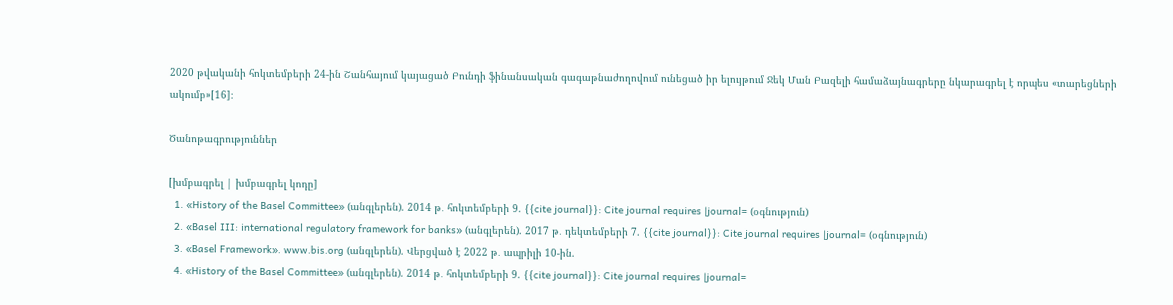2020 թվականի հոկտեմբերի 24-ին Շանհայում կայացած Բունդի ֆինանսական գագաթնաժողովում ունեցած իր ելույթում Ջեկ Ման Բազելի համաձայնագրերը նկարագրել է որպես «տարեցների ակումբ»[16]։

Ծանոթագրություններ

[խմբագրել | խմբագրել կոդը]
  1. «History of the Basel Committee» (անգլերեն). 2014 թ․ հոկտեմբերի 9. {{cite journal}}: Cite journal requires |journal= (օգնություն)
  2. «Basel III: international regulatory framework for banks» (անգլերեն). 2017 թ․ դեկտեմբերի 7. {{cite journal}}: Cite journal requires |journal= (օգնություն)
  3. «Basel Framework». www.bis.org (անգլերեն). Վերցված է 2022 թ․ ապրիլի 10-ին.
  4. «History of the Basel Committee» (անգլերեն). 2014 թ․ հոկտեմբերի 9. {{cite journal}}: Cite journal requires |journal=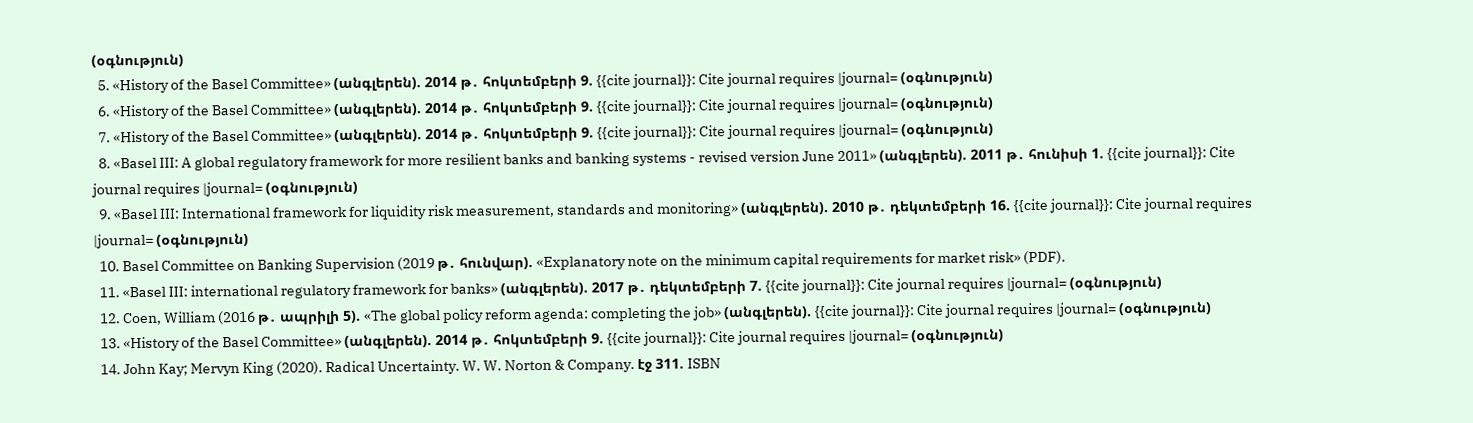(օգնություն)
  5. «History of the Basel Committee» (անգլերեն). 2014 թ․ հոկտեմբերի 9. {{cite journal}}: Cite journal requires |journal= (օգնություն)
  6. «History of the Basel Committee» (անգլերեն). 2014 թ․ հոկտեմբերի 9. {{cite journal}}: Cite journal requires |journal= (օգնություն)
  7. «History of the Basel Committee» (անգլերեն). 2014 թ․ հոկտեմբերի 9. {{cite journal}}: Cite journal requires |journal= (օգնություն)
  8. «Basel III: A global regulatory framework for more resilient banks and banking systems - revised version June 2011» (անգլերեն). 2011 թ․ հունիսի 1. {{cite journal}}: Cite journal requires |journal= (օգնություն)
  9. «Basel III: International framework for liquidity risk measurement, standards and monitoring» (անգլերեն). 2010 թ․ դեկտեմբերի 16. {{cite journal}}: Cite journal requires |journal= (օգնություն)
  10. Basel Committee on Banking Supervision (2019 թ․ հունվար). «Explanatory note on the minimum capital requirements for market risk» (PDF).
  11. «Basel III: international regulatory framework for banks» (անգլերեն). 2017 թ․ դեկտեմբերի 7. {{cite journal}}: Cite journal requires |journal= (օգնություն)
  12. Coen, William (2016 թ․ ապրիլի 5). «The global policy reform agenda: completing the job» (անգլերեն). {{cite journal}}: Cite journal requires |journal= (օգնություն)
  13. «History of the Basel Committee» (անգլերեն). 2014 թ․ հոկտեմբերի 9. {{cite journal}}: Cite journal requires |journal= (օգնություն)
  14. John Kay; Mervyn King (2020). Radical Uncertainty. W. W. Norton & Company. էջ 311. ISBN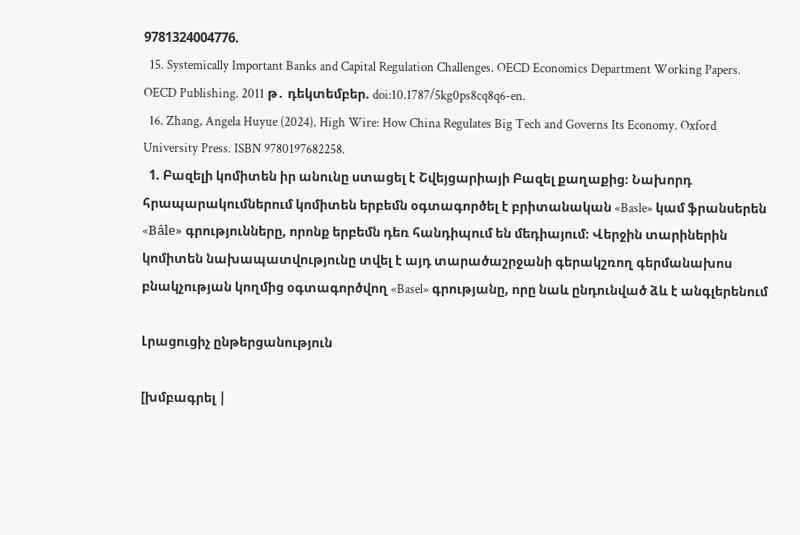9781324004776.
  15. Systemically Important Banks and Capital Regulation Challenges. OECD Economics Department Working Papers. OECD Publishing. 2011 թ․ դեկտեմբեր. doi:10.1787/5kg0ps8cq8q6-en.
  16. Zhang, Angela Huyue (2024). High Wire: How China Regulates Big Tech and Governs Its Economy. Oxford University Press. ISBN 9780197682258.
  1. Բազելի կոմիտեն իր անունը ստացել է Շվեյցարիայի Բազել քաղաքից։ Նախորդ հրապարակումներում կոմիտեն երբեմն օգտագործել է բրիտանական «Basle» կամ ֆրանսերեն «Bâle» գրությունները, որոնք երբեմն դեռ հանդիպում են մեդիայում։ Վերջին տարիներին կոմիտեն նախապատվությունը տվել է այդ տարածաշրջանի գերակշռող գերմանախոս բնակչության կողմից օգտագործվող «Basel» գրությանը, որը նաև ընդունված ձև է անգլերենում

Լրացուցիչ ընթերցանություն

[խմբագրել |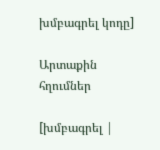խմբագրել կոդը]

Արտաքին հղումներ

[խմբագրել |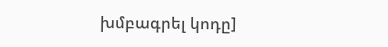խմբագրել կոդը]